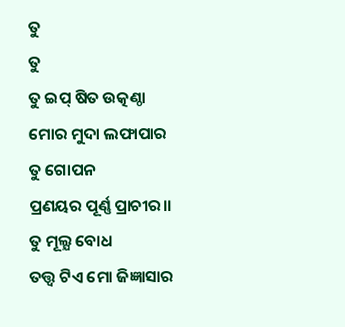ତୁ
ତୁ
ତୁ ଇପ୍ ଷିତ ଉତ୍କଣ୍ଠା
ମୋର ମୁଦା ଲଫାପାର
ତୁ ଗୋପନ
ପ୍ରଣୟର ପୂର୍ଣ୍ଣ ପ୍ରାଚୀର।।
ତୁ ମୂଲ୍ଯ ବୋଧ
ତତ୍ତ୍ବ ଟିଏ ମୋ ଜିଜ୍ଞାସାର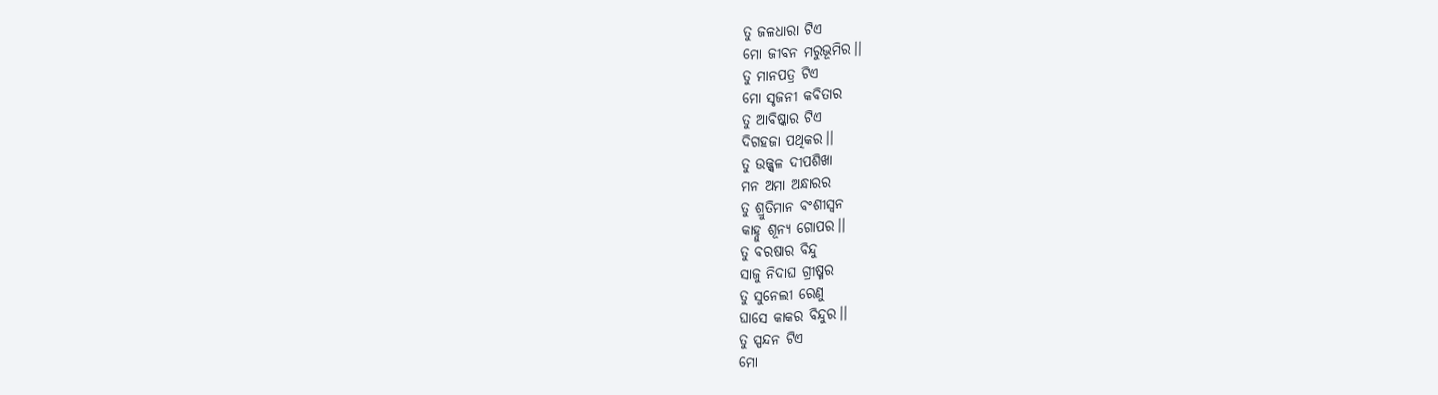ତୁ ଜଳଧାରା ଟିଏ
ମୋ ଜୀବନ ମରୁଭୂମିର।।
ତୁ ମାନପତ୍ର ଟିଏ
ମୋ ସୃଜନୀ କବିତାର
ତୁ ଆବିଷ୍କାର ଟିଏ
ଦିଗହଜା ପଥିକର।।
ତୁ ଉଜ୍ଜ୍ବଳ ଦୀପଶିଖା
ମନ ଅମା ଅନ୍ଧାରର
ତୁ ଶ୍ରୁତିମାନ ବଂଶୀସ୍ବନ
କାହ୍ନୁ ଶୂନ୍ଯ ଗୋପର।।
ତୁ ବରଷାର ବିନ୍ଦୁ
ସାଜୁ ନିଦାଘ ଗ୍ରୀଷ୍ମର
ତୁ ସୁନେଲୀ ରେଣୁ
ଘାସେ କାକର ବିନ୍ଦୁର।।
ତୁ ସ୍ପନ୍ଦନ ଟିଏ
ମୋ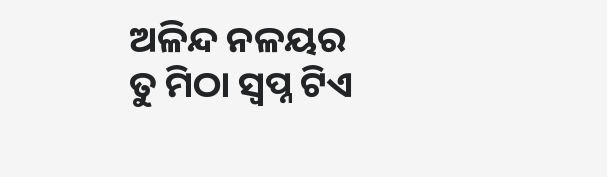ଅଳିନ୍ଦ ନଳୟର
ତୁ ମିଠା ସ୍ବପ୍ନ ଟିଏ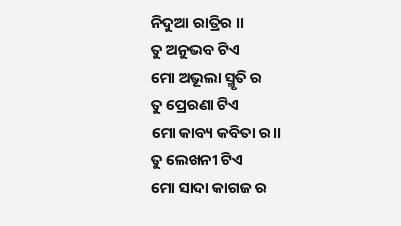ନିଦୁଆ ରାତ୍ରିର ।।
ତୁ ଅନୁଭବ ଟିଏ
ମୋ ଅଭୂଲା ସ୍ମୃତି ର
ତୁ ପ୍ରେରଣା ଟିଏ
ମୋ କାବ୍ୟ କବିତା ର।।
ତୁ ଲେଖନୀ ଟିଏ
ମୋ ସାଦା କାଗଜ ର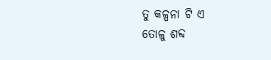ତୁ କଳ୍ପନା ଟି ଏ
ତୋଳୁ ଶବ୍ଦ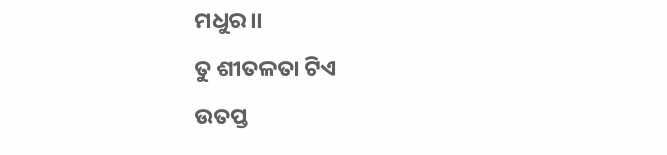ମଧୁର।।
ତୁ ଶୀତଳତା ଟିଏ
ଉତପ୍ତ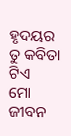ହୃଦୟର
ତୁ କବିତା ଟିଏ
ମୋ ଜୀବନ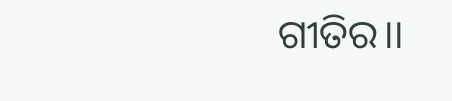ଗୀତିର।।